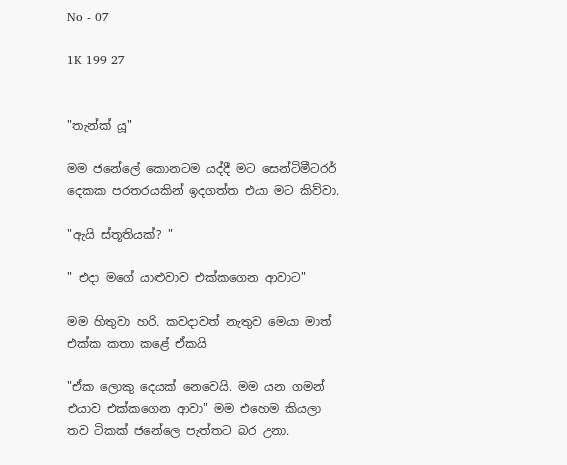No - 07

1K 199 27


"තැන්ක් යූ"

මම ජනේලේ කොනටම යද්දී මට සෙන්ටිමීටරර් දෙකක පරතරයකින් ඉදගත්ත එයා මට කිව්වා.

"ඇයි ස්තූතියක්? "

" එදා මගේ යාළුවාව එක්කගෙන ආවාට"

මම හිතුවා හරි. කවදාවත් නැතුව මෙයා මාත් එක්ක කතා කළේ ඒකයි

"ඒක ලොකු දෙයක් නෙවෙයි. මම යන ගමන් එයාව එක්කගෙන ආවා" මම එහෙම කියලා තව ටිකක් ජනේලෙ පැත්තට බර උනා.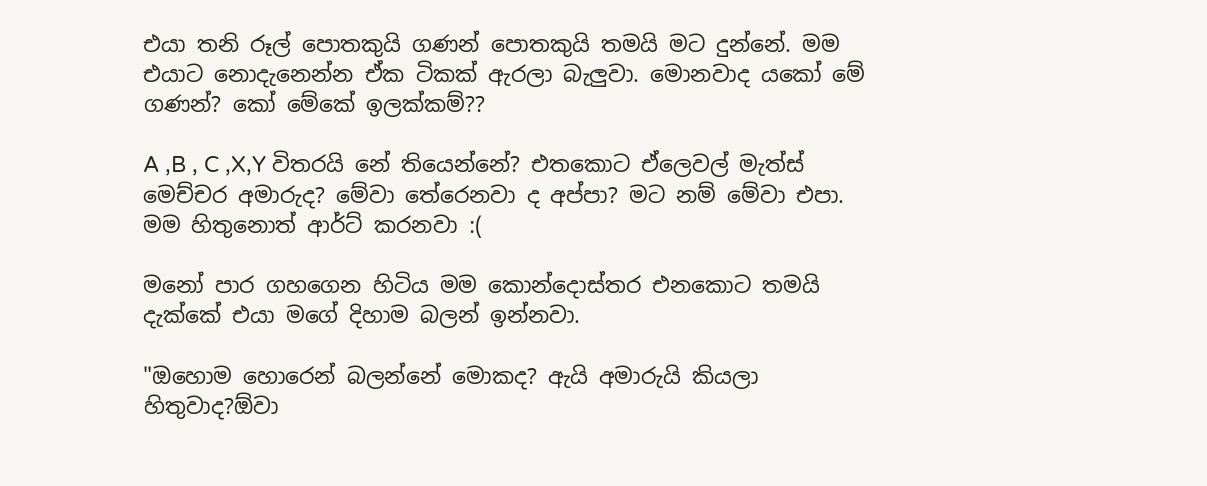එයා තනි රූල් පොතකුයි ගණන් පොතකුයි තමයි මට දුන්නේ. මම එයාට නොදැනෙන්න ඒක ටිකක් ඇරලා බැලුවා. මොනවාද යකෝ මේ ගණන්? කෝ මේකේ ඉලක්කම්??

A ,B , C ,X,Y විතරයි නේ තියෙන්නේ? එතකොට ඒලෙවල් මැත්ස් මෙච්චර අමාරුද? මේවා තේරෙනවා ද අප්පා? මට නම් මේවා එපා. මම හිතුනොත් ආර්ට් කරනවා :(

මනෝ පාර ගහගෙන හිටිය මම කොන්දොස්තර එනකොට තමයි දැක්කේ එයා මගේ දිහාම බලන් ඉන්නවා.

"ඔහොම හොරෙන් බලන්නේ මොකද? ඇයි අමාරුයි කියලා හිතුවාද?ඕවා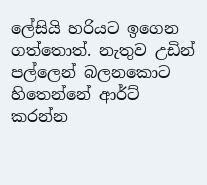ලේසියි හරියට ඉගෙන ගත්තොත්. නැතුව උඩින් පල්ලෙන් බලනකොට හිතෙන්නේ ආර්ට් කරන්න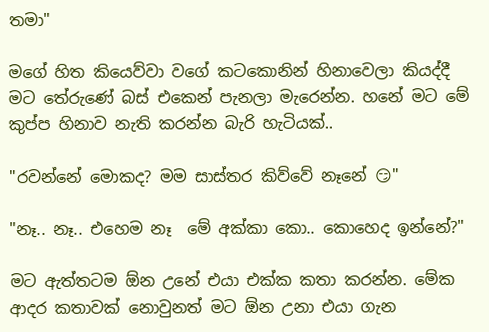තමා"

මගේ හිත කියෙව්වා වගේ කටකොනින් හිනාවෙලා කියද්දී මට තේරුණේ බස් එකෙන් පැනලා මැරෙන්න. හනේ මට මේ කුප්ප හිනාව නැති කරන්න බැරි හැටියක්..

"රවන්නේ මොකද? මම සාස්තර කිව්වේ නෑනේ 😏"

"නෑ.. නෑ.. එහෙම නෑ  මේ අක්කා කො.. කොහෙද ඉන්නේ?"

මට ඇත්තටම ඕන උනේ එයා එක්ක කතා කරන්න. මේක ආදර කතාවක් නොවුනත් මට ඕන උනා එයා ගැන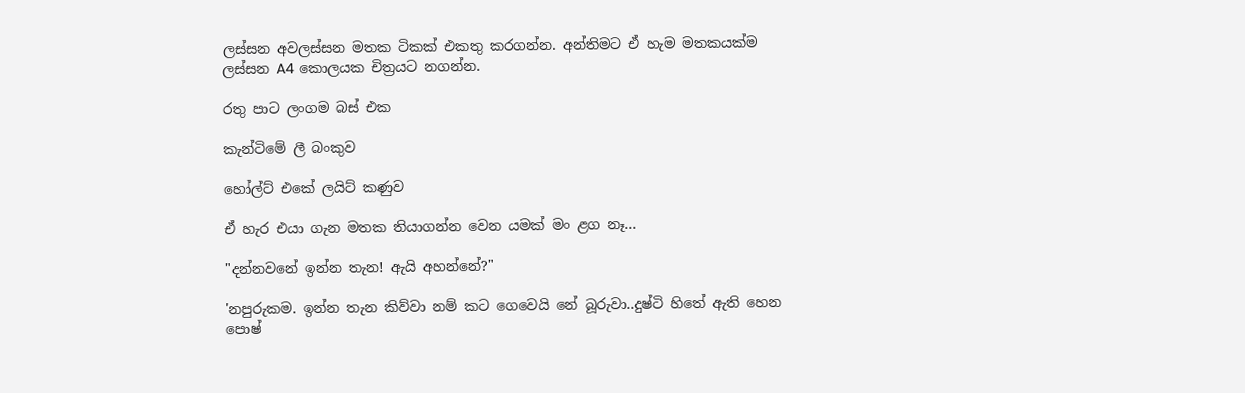ලස්සන අවලස්සන මතක ටිකක් එකතු කරගන්න. අන්තිමට ඒ හැම මතකයක්ම ලස්සන A4 කොලයක චිත්‍රයට නගන්න.

රතු පාට ලංගම බස් එක

කැන්ටිමේ ලී බංකුව

හෝල්ට් එකේ ලයිට් කණුව

ඒ හැර එයා ගැන මතක තියාගන්න වෙන යමක් මං ළග නෑ...

"දන්නවනේ ඉන්න තැන! ඇයි අහන්නේ?"

'නපුරුකම. ඉන්න තැන කිව්වා නම් කට ගෙවෙයි නේ බූරුවා..දුෂ්ටි හිතේ ඇති හෙන පොෂ්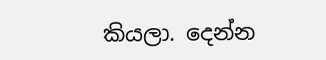කියලා. දෙන්න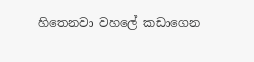හිතෙනවා වහලේ කඩාගෙන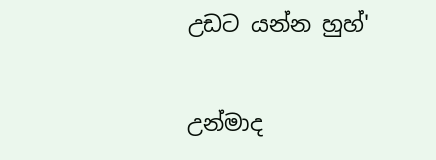උඩට යන්න හුහ්'

උන්මාද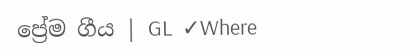ප්‍රේම ගීය | GL  ✓Where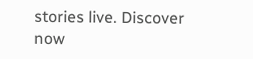stories live. Discover now